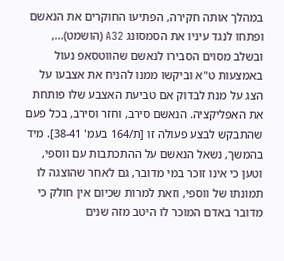במהלך אותה חקירה, הפתיעו החוקרים את הנאשם ופתחו לנגד עיניו את הסמסונג A32 (הושמט)..., ובשלב מסוים הסבירו לנאשם שהווטסאפ נעול באמצעות ט"א וביקשו ממנו להניח את אצבעו על הצג על מנת לבדוק אם טביעת האצבע שלו פותחת את האפליקציה. הנאשם סירב, וחזר וסירב, בכל פעם שהתבקש לבצע פעולה זו [ת/164 בעמ' 38-41]. מיד בהמשך, נשאל הנאשם על ההתכתבות עם ווספי, וטען כי אינו זוכר במי מדובר, גם לאחר שהוצגה לו תמונתו של ווספי, וזאת למרות שכיום אין חולק כי מדובר באדם המוכר לו היטב מזה שנים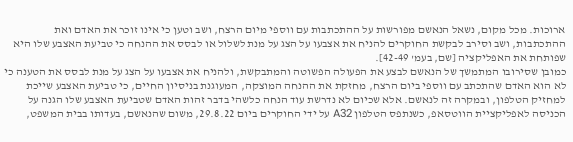ארוכות. מכל מקום, נשאל הנאשם מפורשות על ההתכתבות עם ווספי מיום הרצח, ושב וטען כי אינו זוכר את האדם ואת ההתכתבות, ושב וסירב לבקשת החוקרים להניח את אצבעו על הצג על מנת לשלול או לבסס את ההנחה כי טביעת האצבע שלו היא שפותחת את האפליקציה [שם, בעמ' 42-49].
כמובן שסירובו המתמשך של הנאשם לבצע את הפעולה הפשוטה והמתבקשת, ולהניח את אצבעו על הצג על מנת לבסס את הטענה כי לא הוא האדם שהתכתב עם ווספי ביום הרצח, מחזקת את ההנחה המוצקה, המעוגנת בניסיון החיים, כי טביעת האצבע שייכת למחזיק הטלפון, ובמקרה זה לנאשם. אלא שכיום לא נדרשת עוד הנחה כלשהי בדבר זהות האדם שטביעת האצבע שלו הגנה על הכניסה לאפליקציית הווטסאפ, כשנתפס הטלפון A32 על ידי החוקרים ביום 29.8.22, משום שהנאשם, בעדותו בבית המשפט,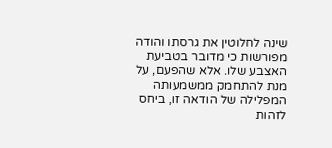שינה לחלוטין את גרסתו והודה מפורשות כי מדובר בטביעת האצבע שלו. אלא שהפעם, על מנת להתחמק ממשמעותה המפלילה של הודאה זו, ביחס לזהות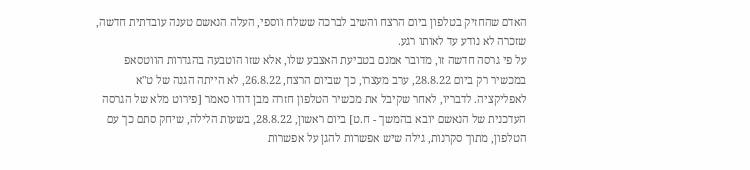האדם שהחזיק בטלפון ביום הרצח והשיב לברכה ששלח ווספי, העלה הנאשם טענה עובדתית חדשה, שזכרה לא נודע עד לאותו רגע.
על פי גרסה חדשה זו, מדובר אמנם בטביעת האצבע שלו, אלא שזו הוטבעה בהגדרות הווטסאפ במכשיר רק ביום 28.8.22, ערב מעצרו, כך שביום הרצח, 26.8.22, לא הייתה הגנה של ט"א לאפליקציה. לדבריו, לאחר שקיבל את מכשיר הטלפון חזרה מבן דודו סאמר [פירוט מלא של הגרסה העדכנית של הנאשם יובא בהמשך - ח.ט] ביום ראשון, 28.8.22, בשעות הלילה, שיחק סתם כך עם הטלפון, מתוך סקרנות, גילה שיש אפשרות להגן על אפשרות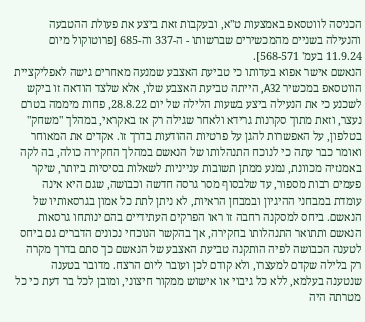הכניסה לווטסאפ באמצעות ט"א, ובעקבות זאת ביצע את פעולת ההטבעה והנעילה בשניים מהמכשירים שברשותו - ה-337 וה-685 [פרוטוקול מיום 11.9.24 בעמ' 568-571].
הנאשם אישר אפוא בעדותו כי טביעת האצבע שמנעה מאחרים גישה לאפליקציית הווטסאפ במכשיר A32, הייתה טביעת האצבע שלו, אלא שלצד הודאה זו ביקש לשכנע כי את הנעילה ביצע בשעות הלילה של יום 28.8.22, פחות מיממה בטרם נעצר, וזאת מתוך סקרנות גרידא ולאחר שגילה רק אז באקראי, במהלך "משחק" בטלפון, על האפשרות להגן על פרטיות ההודעות בדרך זו. אקדים את המאוחר ואומר כבר עתה כי לנוכח התנהלותו של הנאשם במהלך החקירה כולה, בה לקה באמנזיה מכוונת, נמנע ממתן תשובות ענייניות לשאלות בסיסיות ביותר, שיקר פעמים רבות מספור, עד שלבסוף מסר גרסה חדשה וכבושה, שגם היא אינה עומדת במבחני ההיגיון ובמבחן הראיות, לא ניתן לתת כל אמון בגרסאותיו של הנאשם. ביחס למסקנה רחבה זו ראו הפרקים העתידיים בהם ינותחו גרסאות הנאשם ותתואר התנהלותו בחקירה, אך בהקשר הנוכחי נכונים הדברים גם ביחס לטענה הכבושה לפיה הותקנה טביעת האצבע של הנאשם כך סתם בדרך מקרה רק בלילה שקדם למעצרו, ולא קודם לכן ועובר ליום הרצח. מדובר בטענה שנטענה בעלמא, ללא כל גיבוי או אישוש ממקור חיצוני, ומובן לכל בר דעת כי כל מטרתה היה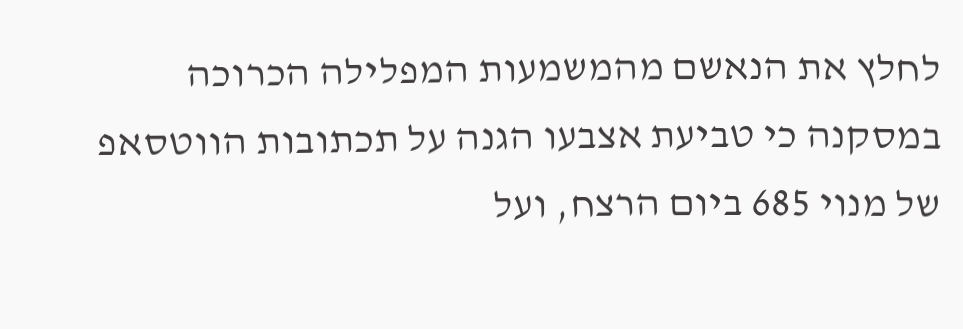לחלץ את הנאשם מהמשמעות המפלילה הכרוכה במסקנה כי טביעת אצבעו הגנה על תכתובות הווטסאפ של מנוי 685 ביום הרצח, ועל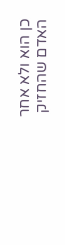כן הוא ולא אחר האדם שהחזיק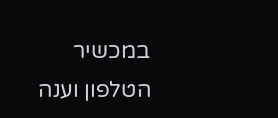במכשיר הטלפון וענה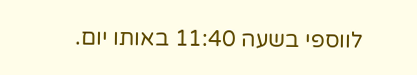לווספי בשעה 11:40 באותו יום.